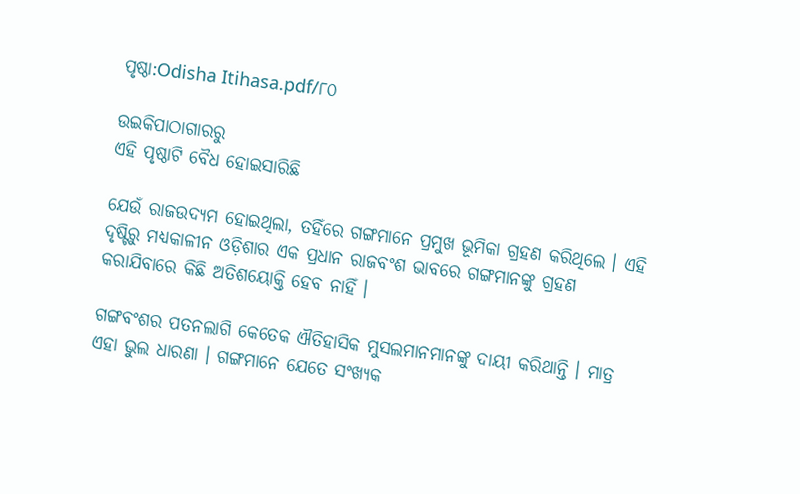ପୃଷ୍ଠା:Odisha Itihasa.pdf/୮୦

ଉଇକିପାଠାଗାର‌ରୁ
ଏହି ପୃଷ୍ଠାଟି ବୈଧ ହୋଇସାରିଛି

ଯେଉଁ ରାଜଉଦ୍ୟମ ହୋଇଥିଲା, ତହିଁରେ ଗଙ୍ଗମାନେ ପ୍ରମୁଖ ଭୂମିକା ଗ୍ରହଣ କରିଥିଲେ । ଏହି ଦୃଷ୍ଟିରୁ ମଧ୍ୟକାଳୀନ ଓଡ଼ିଶାର ଏକ ପ୍ରଧାନ ରାଜବଂଶ ଭାବରେ ଗଙ୍ଗମାନଙ୍କୁ ଗ୍ରହଣ କରାଯିବାରେ କିଛି ଅତିଶୟୋକ୍ତି ହେବ ନାହିଁ ।

ଗଙ୍ଗବଂଶର ପତନଲାଗି କେତେକ ଐତିହାସିକ ମୁସଲମାନମାନଙ୍କୁ ଦାୟୀ କରିଥାନ୍ତି । ମାତ୍ର ଏହା ଭୁଲ ଧାରଣା । ଗଙ୍ଗମାନେ ଯେତେ ସଂଖ୍ୟକ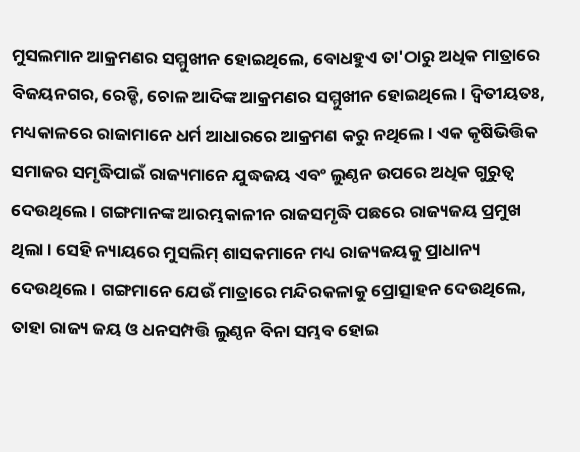ମୁସଲମାନ ଆକ୍ରମଣର ସମ୍ମୁଖୀନ ହୋଇଥିଲେ, ବୋଧହୁଏ ତା'ଠାରୁ ଅଧିକ ମାତ୍ରାରେ ବିଜୟନଗର, ରେଡ୍ଡି, ଚୋଳ ଆଦିଙ୍କ ଆକ୍ରମଣର ସମ୍ମୁଖୀନ ହୋଇଥିଲେ । ଦ୍ୱିତୀୟତଃ, ମଧ୍ୟକାଳରେ ରାଜାମାନେ ଧର୍ମ ଆଧାରରେ ଆକ୍ରମଣ କରୁ ନଥିଲେ । ଏକ କୃଷିଭିତ୍ତିକ ସମାଜର ସମୃଦ୍ଧିପାଇଁ ରାଜ୍ୟମାନେ ଯୁଦ୍ଧଜୟ ଏବଂ ଲୁଣ୍ଠନ ଉପରେ ଅଧିକ ଗୁରୁତ୍ୱ ଦେଉଥିଲେ । ଗଙ୍ଗମାନଙ୍କ ଆରମ୍ଭକାଳୀନ ରାଜସମୃଦ୍ଧି ପଛରେ ରାଜ୍ୟଜୟ ପ୍ରମୁଖ ଥିଲା । ସେହି ନ୍ୟାୟରେ ମୁସଲିମ୍‍ ଶାସକମାନେ ମଧ୍ୟ ରାଜ୍ୟଜୟକୁ ପ୍ରାଧାନ୍ୟ ଦେଉଥିଲେ । ଗଙ୍ଗମାନେ ଯେଉଁ ମାତ୍ରାରେ ମନ୍ଦିରକଳାକୁ ପ୍ରୋତ୍ସାହନ ଦେଉଥିଲେ, ତାହା ରାଜ୍ୟ ଜୟ ଓ ଧନସମ୍ପତ୍ତି ଲୁଣ୍ଠନ ବିନା ସମ୍ଭବ ହୋଇ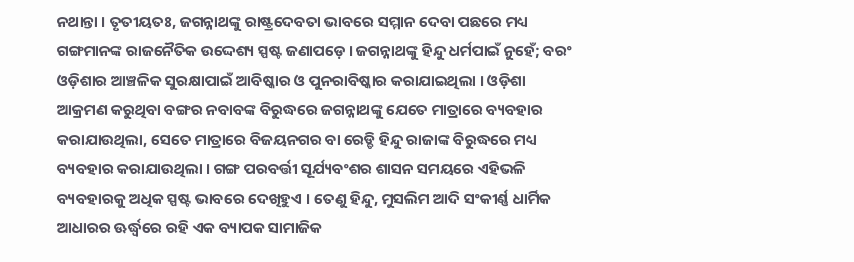ନଥାନ୍ତା । ତୃତୀୟତଃ, ଜଗନ୍ନାଥଙ୍କୁ ରାଷ୍ଟ୍ରଦେବତା ଭାବରେ ସମ୍ମାନ ଦେବା ପଛରେ ମଧ୍ୟ ଗଙ୍ଗମାନଙ୍କ ରାଜନୈତିକ ଉଦ୍ଦେଶ୍ୟ ସ୍ପଷ୍ଟ ଜଣାପଡ଼େ । ଜଗନ୍ନାଥଙ୍କୁ ହିନ୍ଦୁ ଧର୍ମପାଇଁ ନୁହେଁ; ବରଂ ଓଡ଼ିଶାର ଆଞ୍ଚଳିକ ସୁରକ୍ଷାପାଇଁ ଆବିଷ୍କାର ଓ ପୁନରାବିଷ୍କାର କରାଯାଇଥିଲା । ଓଡ଼ିଶା ଆକ୍ରମଣ କରୁଥିବା ବଙ୍ଗର ନବାବଙ୍କ ବିରୁଦ୍ଧରେ ଜଗନ୍ନାଥଙ୍କୁ ଯେତେ ମାତ୍ରାରେ ବ୍ୟବହାର କରାଯାଉଥିଲା, ସେତେ ମାତ୍ରାରେ ବିଜୟନଗର ବା ରେଡ୍ଡି ହିନ୍ଦୁ ରାଜାଙ୍କ ବିରୁଦ୍ଧରେ ମଧ୍ୟ ବ୍ୟବହାର କରାଯାଉଥିଲା । ଗଙ୍ଗ ପରବର୍ତ୍ତୀ ସୂର୍ଯ୍ୟବଂଶର ଶାସନ ସମୟରେ ଏହିଭଳି ବ୍ୟବହାରକୁ ଅଧିକ ସ୍ପଷ୍ଟ ଭାବରେ ଦେଖିହୁଏ । ତେଣୁ ହିନ୍ଦୁ, ମୁସଲିମ ଆଦି ସଂକୀର୍ଣ୍ଣ ଧାର୍ମିକ ଆଧାରର ଊର୍ଦ୍ଧ୍ୱରେ ରହି ଏକ ବ୍ୟାପକ ସାମାଜିକ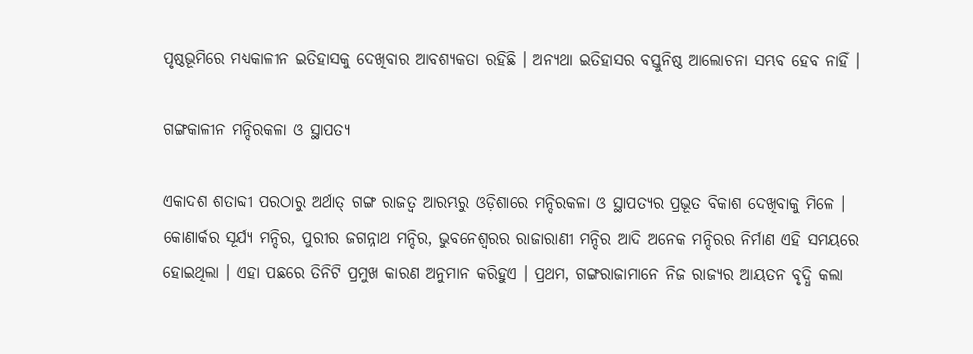ପୃଷ୍ଠଭୂମିରେ ମଧ୍ୟକାଳୀନ ଇତିହାସକୁ ଦେଖିବାର ଆବଶ୍ୟକତା ରହିଛି । ଅନ୍ୟଥା ଇତିହାସର ବସ୍ତୁନିଷ୍ଠ ଆଲୋଚନା ସମ୍ଭବ ହେବ ନାହିଁ ।

ଗଙ୍ଗକାଳୀନ ମନ୍ଦିରକଳା ଓ ସ୍ଥାପତ୍ୟ

ଏକାଦଶ ଶତାବ୍ଦୀ ପରଠାରୁ ଅର୍ଥାତ୍‍ ଗଙ୍ଗ ରାଜତ୍ୱ ଆରମ୍ଭରୁ ଓଡ଼ିଶାରେ ମନ୍ଦିରକଳା ଓ ସ୍ଥାପତ୍ୟର ପ୍ରଭୂତ ବିକାଶ ଦେଖିବାକୁ ମିଳେ । କୋଣାର୍କର ସୂର୍ଯ୍ୟ ମନ୍ଦିର, ପୁରୀର ଜଗନ୍ନାଥ ମନ୍ଦିର, ଭୁବନେଶ୍ୱରର ରାଜାରାଣୀ ମନ୍ଦିର ଆଦି ଅନେକ ମନ୍ଦିରର ନିର୍ମାଣ ଏହି ସମୟରେ ହୋଇଥିଲା । ଏହା ପଛରେ ତିନିଟି ପ୍ରମୁଖ କାରଣ ଅନୁମାନ କରିହୁଏ । ପ୍ରଥମ, ଗଙ୍ଗରାଜାମାନେ ନିଜ ରାଜ୍ୟର ଆୟତନ ବୃଦ୍ଧି କଲା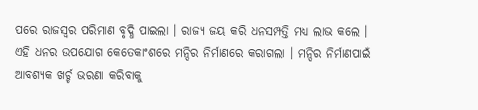ପରେ ରାଜସ୍ୱର ପରିମାଣ ବୃଦ୍ଧି ପାଇଲା । ରାଜ୍ୟ ଜୟ କରି ଧନସମ୍ପତ୍ତି ମଧ୍ୟ ଲାଭ କଲେ । ଏହି ଧନର ଉପଯୋଗ କେତେକାଂଶରେ ମନ୍ଦିର ନିର୍ମାଣରେ କରାଗଲା । ମନ୍ଦିର ନିର୍ମାଣପାଇଁ ଆବଶ୍ୟକ ଖର୍ଚ୍ଚ ଭରଣା କରିବାକୁ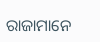ରାଜାମାନେ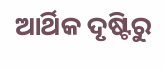ଆର୍ଥିକ ଦୃଷ୍ଟିରୁ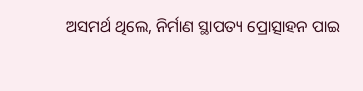ଅସମର୍ଥ ଥିଲେ, ନିର୍ମାଣ ସ୍ଥାପତ୍ୟ ପ୍ରୋତ୍ସାହନ ପାଇ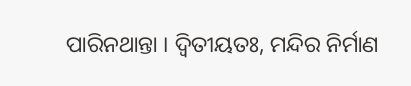ପାରିନଥାନ୍ତା । ଦ୍ୱିତୀୟତଃ, ମନ୍ଦିର ନିର୍ମାଣ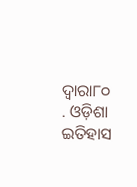ଦ୍ୱାରା୮୦ . ଓଡ଼ିଶା ଇତିହାସ